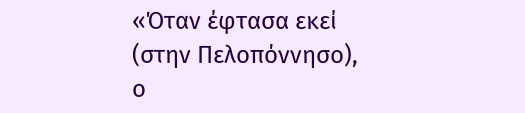«Όταν έφτασα εκεί (στην Πελοπόννησο), ο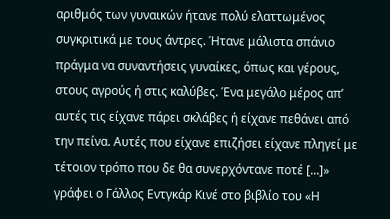αριθμός των γυναικών ήτανε πολύ ελαττωμένος συγκριτικά με τους άντρες. Ήτανε μάλιστα σπάνιο πράγμα να συναντήσεις γυναίκες, όπως και γέρους, στους αγρούς ή στις καλύβες. Ένα μεγάλο μέρος απ’ αυτές τις είχανε πάρει σκλάβες ή είχανε πεθάνει από την πείνα. Αυτές που είχανε επιζήσει είχανε πληγεί με τέτοιον τρόπο που δε θα συνερχόντανε ποτέ [...]» γράφει ο Γάλλος Εντγκάρ Κινέ στο βιβλίο του «Η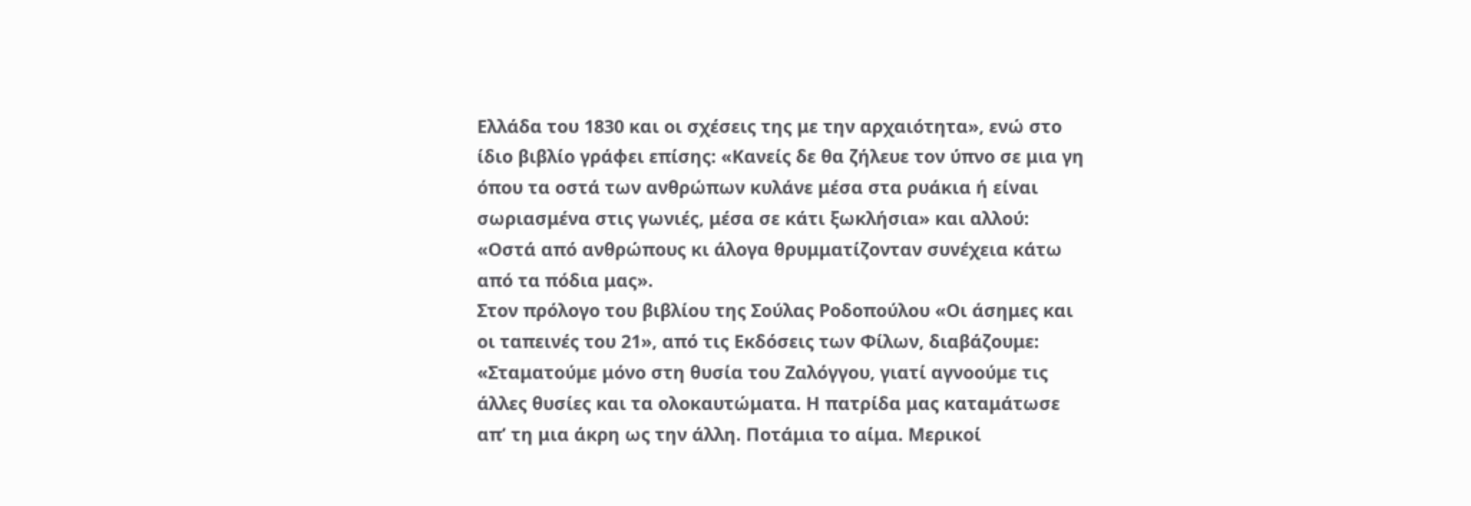Ελλάδα του 1830 και οι σχέσεις της με την αρχαιότητα», ενώ στο ίδιο βιβλίο γράφει επίσης: «Κανείς δε θα ζήλευε τον ύπνο σε μια γη όπου τα οστά των ανθρώπων κυλάνε μέσα στα ρυάκια ή είναι σωριασμένα στις γωνιές, μέσα σε κάτι ξωκλήσια» και αλλού: «Οστά από ανθρώπους κι άλογα θρυμματίζονταν συνέχεια κάτω από τα πόδια μας».
Στον πρόλογο του βιβλίου της Σούλας Ροδοπούλου «Οι άσημες και οι ταπεινές του 21», από τις Εκδόσεις των Φίλων, διαβάζουμε: «Σταματούμε μόνο στη θυσία του Ζαλόγγου, γιατί αγνοούμε τις άλλες θυσίες και τα ολοκαυτώματα. Η πατρίδα μας καταμάτωσε απ’ τη μια άκρη ως την άλλη. Ποτάμια το αίμα. Μερικοί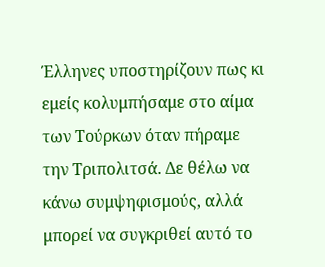Έλληνες υποστηρίζουν πως κι εμείς κολυμπήσαμε στο αίμα των Τούρκων όταν πήραμε την Τριπολιτσά. Δε θέλω να κάνω συμψηφισμούς, αλλά μπορεί να συγκριθεί αυτό το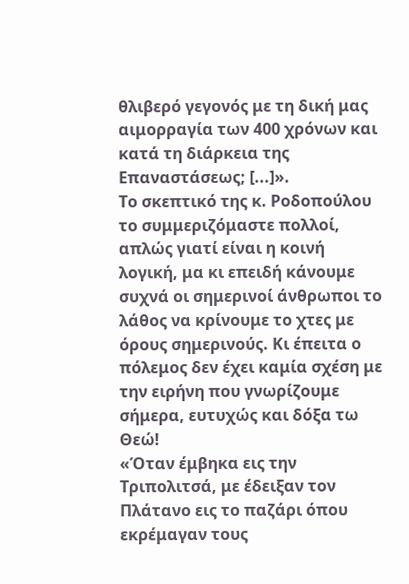θλιβερό γεγονός με τη δική μας αιμορραγία των 400 χρόνων και κατά τη διάρκεια της Επαναστάσεως; [...]».
Το σκεπτικό της κ. Ροδοπούλου το συμμεριζόμαστε πολλοί, απλώς γιατί είναι η κοινή λογική, μα κι επειδή κάνουμε συχνά οι σημερινοί άνθρωποι το λάθος να κρίνουμε το χτες με όρους σημερινούς. Κι έπειτα ο πόλεμος δεν έχει καμία σχέση με την ειρήνη που γνωρίζουμε σήμερα, ευτυχώς και δόξα τω Θεώ!
«Όταν έμβηκα εις την Τριπολιτσά, με έδειξαν τον Πλάτανο εις το παζάρι όπου εκρέμαγαν τους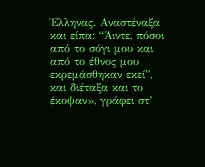Έλληνας. Αναστέναξα και είπα: “Άιντε, πόσοι από το σόγι μου και από το έθνος μου εκρεμάσθηκαν εκεί”, και διέταξα και το έκοψαν», γράφει στ’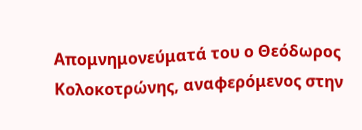Απομνημονεύματά του ο Θεόδωρος Κολοκοτρώνης, αναφερόμενος στην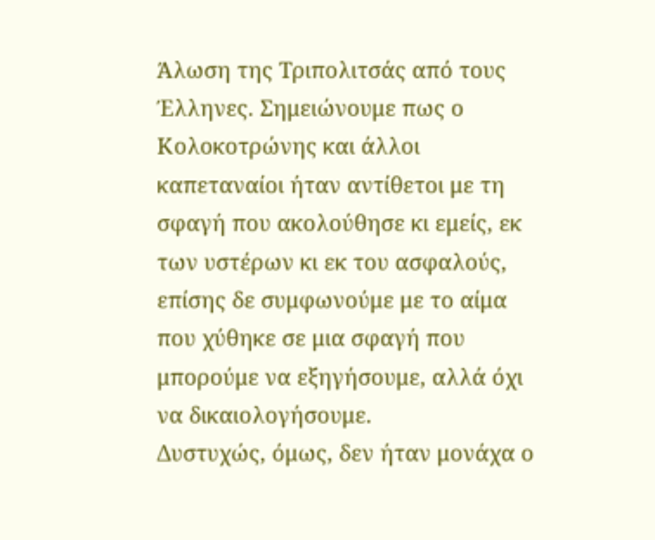Άλωση της Τριπολιτσάς από τους Έλληνες. Σημειώνουμε πως ο Κολοκοτρώνης και άλλοι καπεταναίοι ήταν αντίθετοι με τη σφαγή που ακολούθησε κι εμείς, εκ των υστέρων κι εκ του ασφαλούς, επίσης δε συμφωνούμε με το αίμα που χύθηκε σε μια σφαγή που μπορούμε να εξηγήσουμε, αλλά όχι να δικαιολογήσουμε.
Δυστυχώς, όμως, δεν ήταν μονάχα ο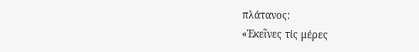πλάτανος:
«Ἐκεῖνες τίς μέρες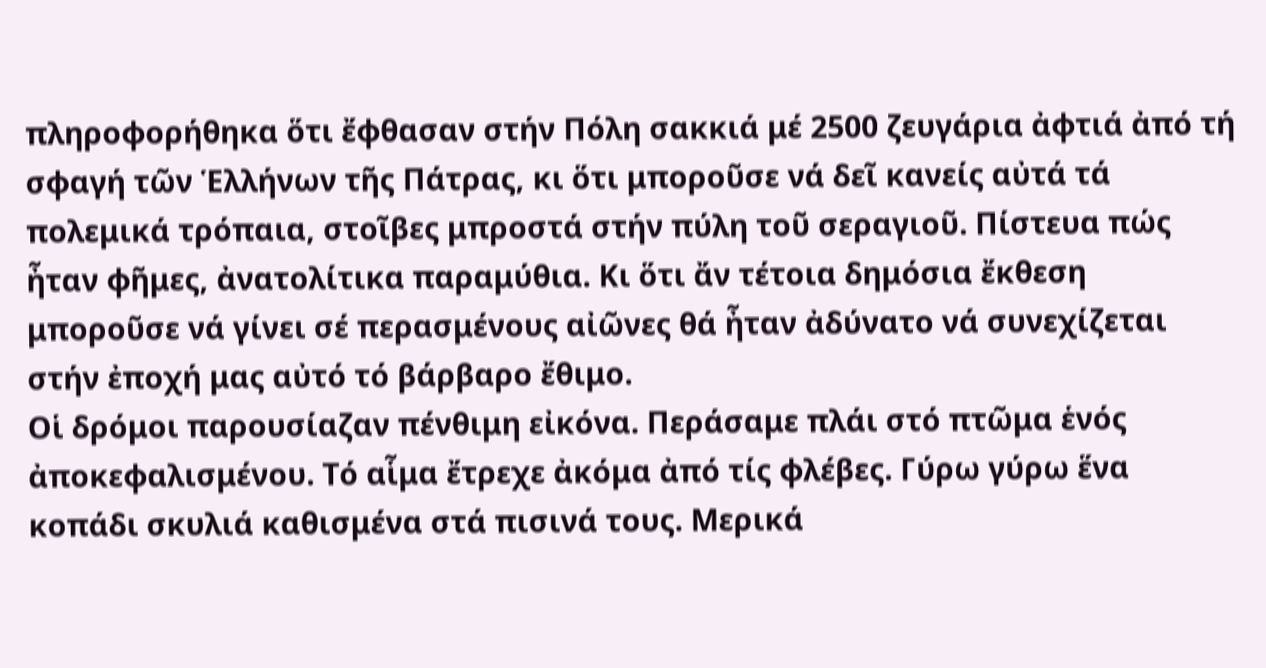πληροφορήθηκα ὅτι ἔφθασαν στήν Πόλη σακκιά μέ 2500 ζευγάρια ἀφτιά ἀπό τή σφαγή τῶν Ἑλλήνων τῆς Πάτρας, κι ὅτι μποροῦσε νά δεῖ κανείς αὐτά τά πολεμικά τρόπαια, στοῖβες μπροστά στήν πύλη τοῦ σεραγιοῦ. Πίστευα πώς ἦταν φῆμες, ἀνατολίτικα παραμύθια. Κι ὅτι ἄν τέτοια δημόσια ἔκθεση μποροῦσε νά γίνει σέ περασμένους αἰῶνες θά ἦταν ἀδύνατο νά συνεχίζεται στήν ἐποχή μας αὐτό τό βάρβαρο ἔθιμο.
Οἱ δρόμοι παρουσίαζαν πένθιμη εἰκόνα. Περάσαμε πλάι στό πτῶμα ἑνός ἀποκεφαλισμένου. Τό αἷμα ἔτρεχε ἀκόμα ἀπό τίς φλέβες. Γύρω γύρω ἕνα κοπάδι σκυλιά καθισμένα στά πισινά τους. Μερικά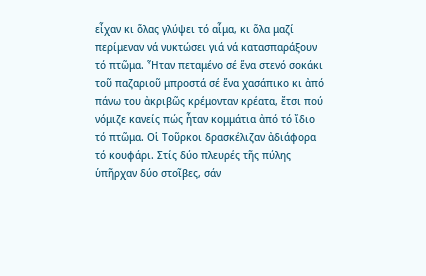εἶχαν κι ὅλας γλύψει τό αἷμα, κι ὅλα μαζί περίμεναν νά νυκτώσει γιά νά κατασπαράξουν τό πτῶμα. Ἦταν πεταμένο σέ ἕνα στενό σοκάκι τοῦ παζαριοῦ μπροστά σέ ἕνα χασάπικο κι ἀπό πάνω του ἀκριβῶς κρέμονταν κρέατα, ἔτσι πού νόμιζε κανείς πώς ἦταν κομμάτια ἀπό τό ἴδιο τό πτῶμα. Οἱ Τοῦρκοι δρασκέλιζαν ἀδιάφορα τό κουφάρι. Στίς δύο πλευρές τῆς πύλης ὑπῆρχαν δύο στοῖβες, σάν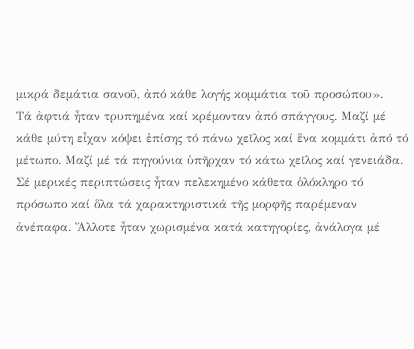μικρά δεμάτια σανοῦ, ἀπό κάθε λογής κομμάτια τοῦ προσώπου».
Τά ἀφτιά ἦταν τρυπημένα καί κρέμονταν ἀπό σπάγγους. Μαζί μέ κάθε μύτη εἶχαν κόψει ἐπίσης τό πάνω χεῖλος καί ἕνα κομμάτι ἀπό τό μέτωπο. Μαζί μέ τά πηγούνια ὑπῆρχαν τό κάτω χεῖλος καί γενειάδα. Σέ μερικές περιπτώσεις ἦταν πελεκημένο κάθετα ὁλόκληρο τό πρόσωπο καί ὅλα τά χαρακτηριστικά τῆς μορφῆς παρέμεναν ἀνέπαφα. Ἄλλοτε ἦταν χωρισμένα κατά κατηγορίες, ἀνάλογα μέ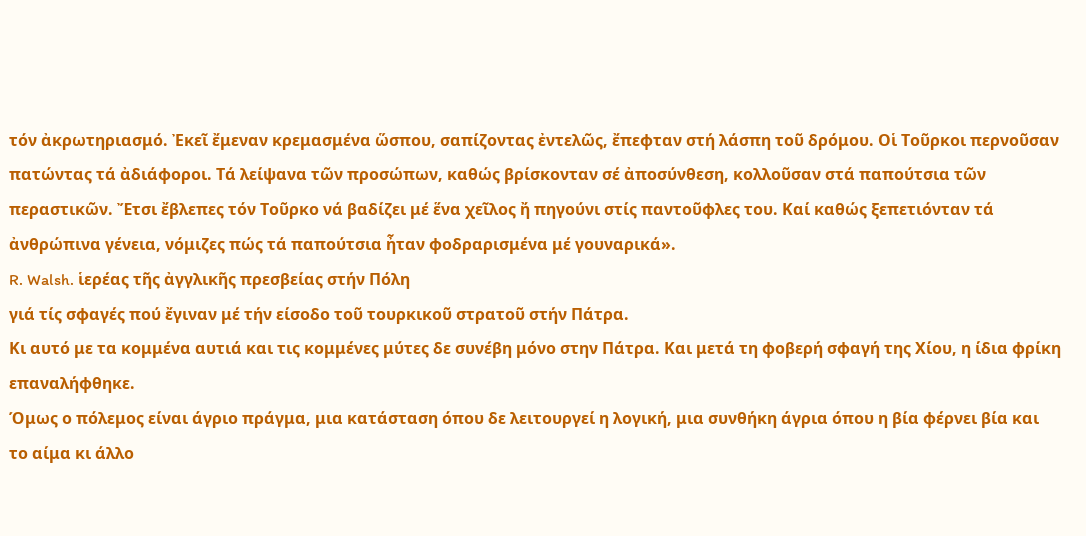τόν ἀκρωτηριασμό. Ἐκεῖ ἔμεναν κρεμασμένα ὥσπου, σαπίζοντας ἐντελῶς, ἔπεφταν στή λάσπη τοῦ δρόμου. Οἱ Τοῦρκοι περνοῦσαν πατώντας τά ἀδιάφοροι. Τά λείψανα τῶν προσώπων, καθώς βρίσκονταν σέ ἀποσύνθεση, κολλοῦσαν στά παπούτσια τῶν περαστικῶν. Ἔτσι ἔβλεπες τόν Τοῦρκο νά βαδίζει μέ ἕνα χεῖλος ἤ πηγούνι στίς παντοῦφλες του. Καί καθώς ξεπετιόνταν τά ἀνθρώπινα γένεια, νόμιζες πώς τά παπούτσια ἦταν φοδραρισμένα μέ γουναρικά».
R. Walsh. ἱερέας τῆς ἀγγλικῆς πρεσβείας στήν Πόλη
γιά τίς σφαγές πού ἔγιναν μέ τήν είσοδο τοῦ τουρκικοῦ στρατοῦ στήν Πάτρα.
Κι αυτό με τα κομμένα αυτιά και τις κομμένες μύτες δε συνέβη μόνο στην Πάτρα. Και μετά τη φοβερή σφαγή της Χίου, η ίδια φρίκη επαναλήφθηκε.
Όμως ο πόλεμος είναι άγριο πράγμα, μια κατάσταση όπου δε λειτουργεί η λογική, μια συνθήκη άγρια όπου η βία φέρνει βία και το αίμα κι άλλο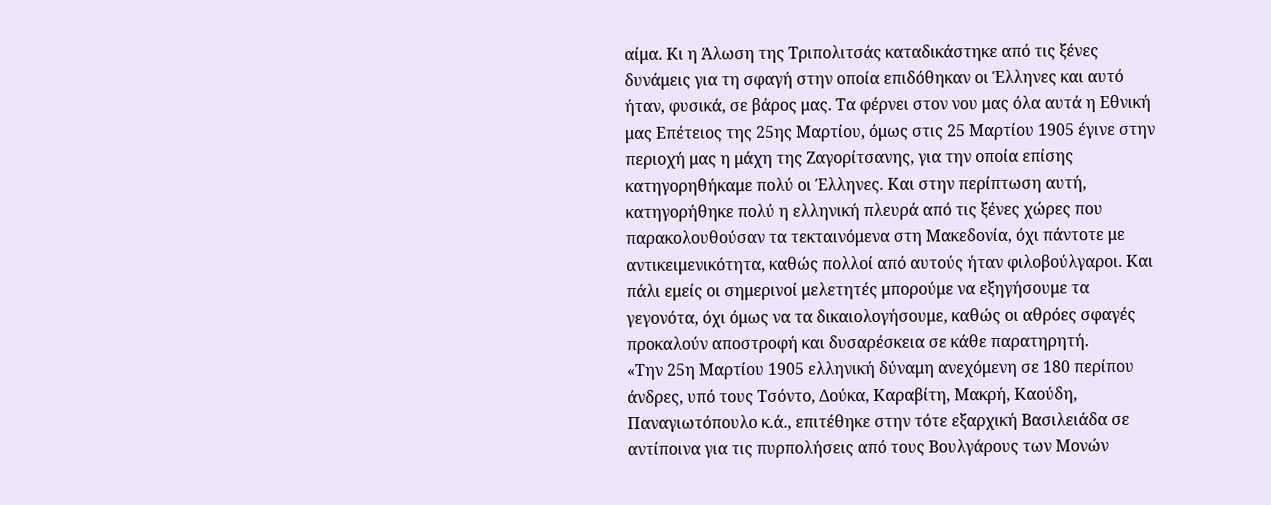αίμα. Κι η Άλωση της Τριπολιτσάς καταδικάστηκε από τις ξένες δυνάμεις για τη σφαγή στην οποία επιδόθηκαν οι Έλληνες και αυτό ήταν, φυσικά, σε βάρος μας. Τα φέρνει στον νου μας όλα αυτά η Εθνική μας Επέτειος της 25ης Μαρτίου, όμως στις 25 Μαρτίου 1905 έγινε στην περιοχή μας η μάχη της Ζαγορίτσανης, για την οποία επίσης κατηγορηθήκαμε πολύ οι Έλληνες. Και στην περίπτωση αυτή, κατηγορήθηκε πολύ η ελληνική πλευρά από τις ξένες χώρες που παρακολουθούσαν τα τεκταινόμενα στη Μακεδονία, όχι πάντοτε με αντικειμενικότητα, καθώς πολλοί από αυτούς ήταν φιλοβούλγαροι. Και πάλι εμείς οι σημερινοί μελετητές μπορούμε να εξηγήσουμε τα γεγονότα, όχι όμως να τα δικαιολογήσουμε, καθώς οι αθρόες σφαγές προκαλούν αποστροφή και δυσαρέσκεια σε κάθε παρατηρητή.
«Την 25η Μαρτίου 1905 ελληνική δύναμη ανεχόμενη σε 180 περίπου άνδρες, υπό τους Τσόντο, Δούκα, Καραβίτη, Μακρή, Καούδη, Παναγιωτόπουλο κ.ά., επιτέθηκε στην τότε εξαρχική Βασιλειάδα σε αντίποινα για τις πυρπολήσεις από τους Βουλγάρους των Μονών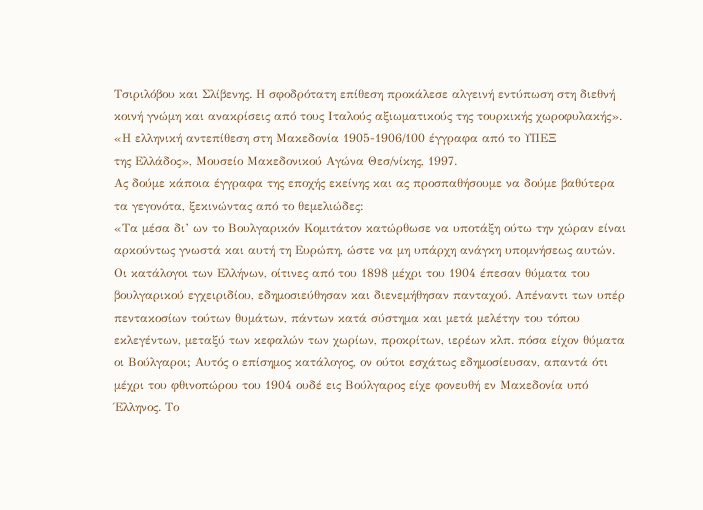Τσιριλόβου και Σλίβενης. Η σφοδρότατη επίθεση προκάλεσε αλγεινή εντύπωση στη διεθνή κοινή γνώμη και ανακρίσεις από τους Ιταλούς αξιωματικούς της τουρκικής χωροφυλακής».
«Η ελληνική αντεπίθεση στη Μακεδονία 1905-1906/100 έγγραφα από το ΥΠΕΞ
της Ελλάδος», Μουσείο Μακεδονικού Αγώνα Θεσ/νίκης, 1997.
Ας δούμε κάποια έγγραφα της εποχής εκείνης και ας προσπαθήσουμε να δούμε βαθύτερα τα γεγονότα, ξεκινώντας από το θεμελιώδες:
«Τα μέσα δι’ ων το Βουλγαρικόν Κομιτάτον κατώρθωσε να υποτάξη ούτω την χώραν είναι αρκούντως γνωστά και αυτή τη Ευρώπη, ώστε να μη υπάρχη ανάγκη υπομνήσεως αυτών. Οι κατάλογοι των Ελλήνων, οίτινες από του 1898 μέχρι του 1904 έπεσαν θύματα του βουλγαρικού εγχειριδίου, εδημοσιεύθησαν και διενεμήθησαν πανταχού. Απέναντι των υπέρ πεντακοσίων τούτων θυμάτων, πάντων κατά σύστημα και μετά μελέτην του τόπου εκλεγέντων, μεταξύ των κεφαλών των χωρίων, προκρίτων, ιερέων κλπ. πόσα είχον θύματα οι Βούλγαροι; Αυτός ο επίσημος κατάλογος, ον ούτοι εσχάτως εδημοσίευσαν, απαντά ότι μέχρι του φθινοπώρου του 1904 ουδέ εις Βούλγαρος είχε φονευθή εν Μακεδονία υπό Έλληνος. Το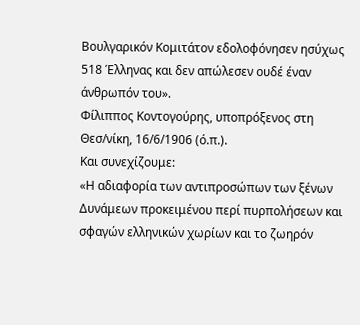Βουλγαρικόν Κομιτάτον εδολοφόνησεν ησύχως 518 Έλληνας και δεν απώλεσεν ουδέ έναν άνθρωπόν του».
Φίλιππος Κοντογούρης, υποπρόξενος στη Θεσ/νίκη, 16/6/1906 (ό.π.).
Και συνεχίζουμε:
«Η αδιαφορία των αντιπροσώπων των ξένων Δυνάμεων προκειμένου περί πυρπολήσεων και σφαγών ελληνικών χωρίων και το ζωηρόν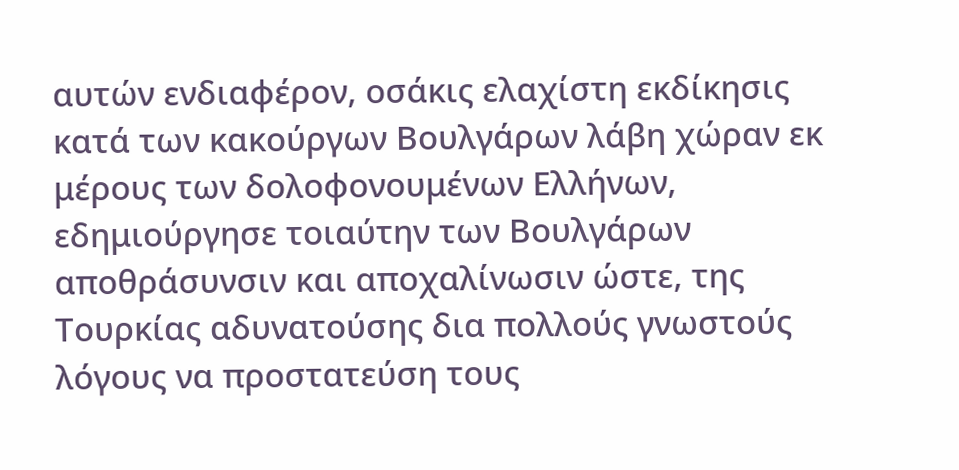αυτών ενδιαφέρον, οσάκις ελαχίστη εκδίκησις κατά των κακούργων Βουλγάρων λάβη χώραν εκ μέρους των δολοφονουμένων Ελλήνων, εδημιούργησε τοιαύτην των Βουλγάρων αποθράσυνσιν και αποχαλίνωσιν ώστε, της Τουρκίας αδυνατούσης δια πολλούς γνωστούς λόγους να προστατεύση τους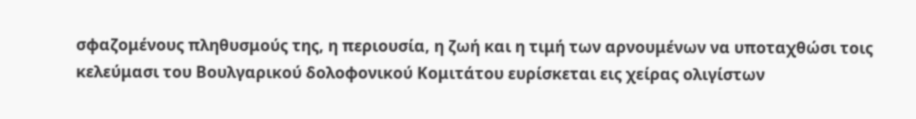σφαζομένους πληθυσμούς της, η περιουσία, η ζωή και η τιμή των αρνουμένων να υποταχθώσι τοις κελεύμασι του Βουλγαρικού δολοφονικού Κομιτάτου ευρίσκεται εις χείρας ολιγίστων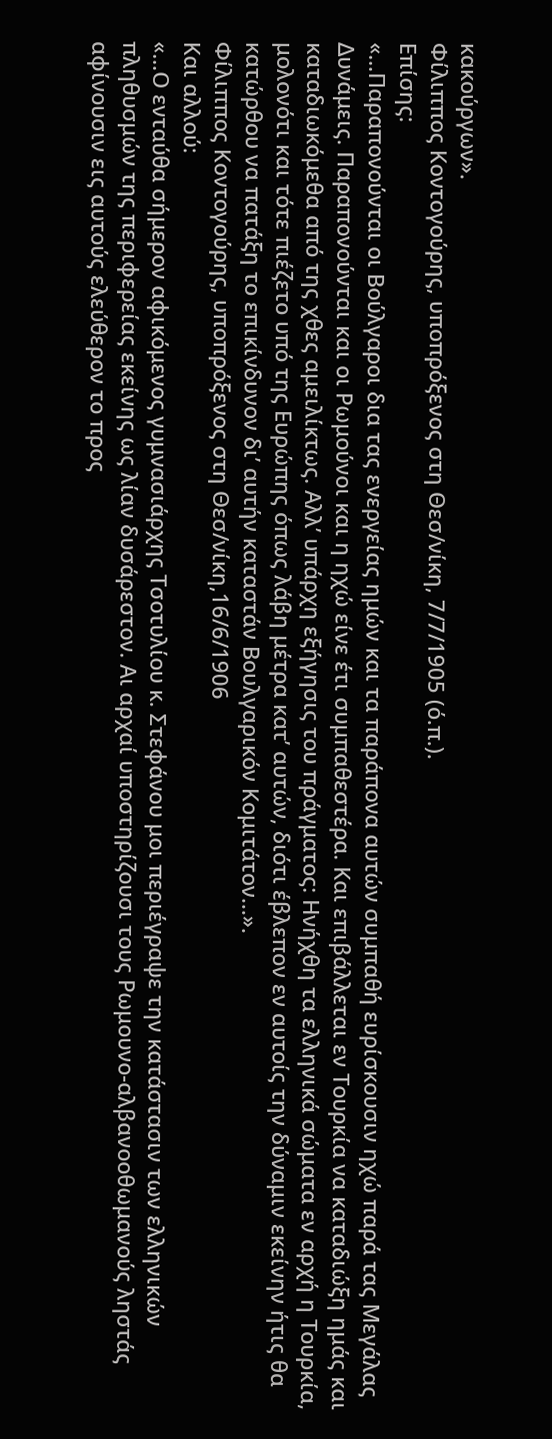κακούργων».
Φίλιππος Κοντογούρης, υποπρόξενος στη Θεσ/νίκη, 7/7/1905 (ό.π.).
Επίσης:
«…Παραπονούνται οι Βούλγαροι δια τας ενεργείας ημών και τα παράπονα αυτών συμπαθή ευρίσκουσιν ηχώ παρά τας Μεγάλας Δυνάμεις. Παραπονούνται και οι Ρωμούνοι και η ηχώ είνε έτι συμπαθεστέρα. Και επιβάλλεται εν Τουρκία να καταδιώξη ημάς και καταδιωκόμεθα από της χθες αμειλίκτως. Αλλ’ υπάρχη εξήγησις του πράγματος: Ηνήχθη τα ελληνικά σώματα εν αρχή η Τουρκία, μολονότι και τότε πιέζετο υπό της Ευρώπης όπως λάβη μέτρα κατ’ αυτών, διότι έβλεπον εν αυτοίς την δύναμιν εκείνην ήτις θα κατώρθου να πατάξη το επικίνδυνον δι’ αυτήν καταστάν Βουλγαρικόν Κομιτάτον...».
Φίλιππος Κοντογούρης, υποπρόξενος στη Θεσ/νίκη,16/6/1906
Και αλλού:
«…Ο ενταύθα σήμερον αφικόμενος γυμνασιάρχης Τσοτυλίου κ. Στεφάνου μοι περιέγραψε την κατάστασιν των ελληνικών πληθυσμών της περιφερείας εκείνης ως λίαν δυσάρεστον. Αι αρχαί υποστηρίζουσι τους Ρωμουνο-αλβανοοθωμανούς ληστάς αφίνουσιν εις αυτούς ελεύθερον το προς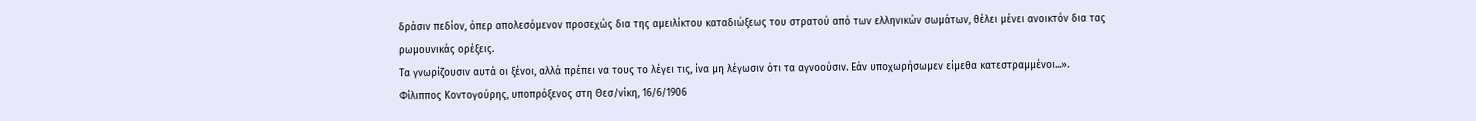δράσιν πεδίον, όπερ απολεσόμενον προσεχώς δια της αμειλίκτου καταδιώξεως του στρατού από των ελληνικών σωμάτων, θέλει μένει ανοικτόν δια τας ρωμουνικάς ορέξεις.
Τα γνωρίζουσιν αυτά οι ξένοι, αλλά πρέπει να τους το λέγει τις, ίνα μη λέγωσιν ότι τα αγνοούσιν. Εάν υποχωρήσωμεν είμεθα κατεστραμμένοι...».
Φίλιππος Κοντογούρης, υποπρόξενος στη Θεσ/νίκη, 16/6/1906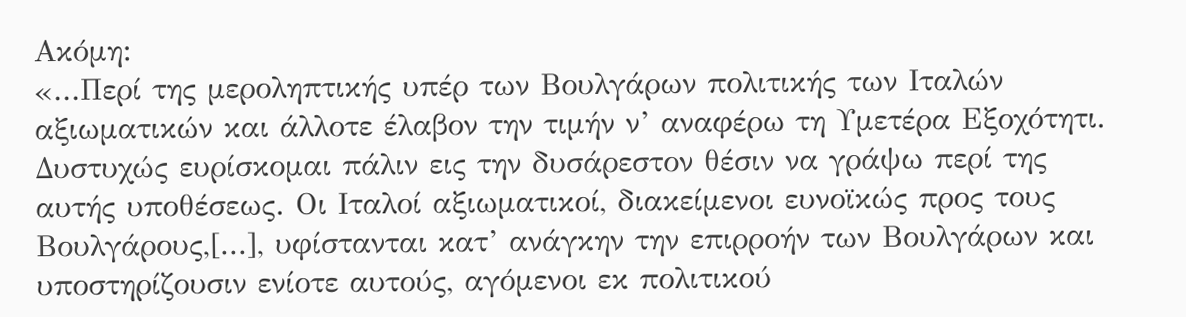Ακόμη:
«...Περί της μεροληπτικής υπέρ των Βουλγάρων πολιτικής των Ιταλών αξιωματικών και άλλοτε έλαβον την τιμήν ν’ αναφέρω τη Υμετέρα Εξοχότητι. Δυστυχώς ευρίσκομαι πάλιν εις την δυσάρεστον θέσιν να γράψω περί της αυτής υποθέσεως. Οι Ιταλοί αξιωματικοί, διακείμενοι ευνοϊκώς προς τους Βουλγάρους,[...], υφίστανται κατ’ ανάγκην την επιρροήν των Βουλγάρων και υποστηρίζουσιν ενίοτε αυτούς, αγόμενοι εκ πολιτικού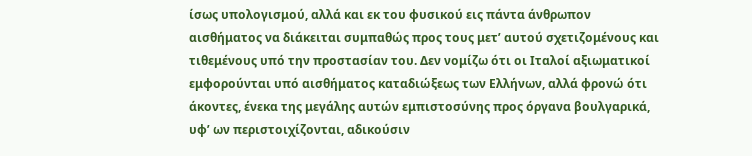ίσως υπολογισμού, αλλά και εκ του φυσικού εις πάντα άνθρωπον αισθήματος να διάκειται συμπαθώς προς τους μετ’ αυτού σχετιζομένους και τιθεμένους υπό την προστασίαν του. Δεν νομίζω ότι οι Ιταλοί αξιωματικοί εμφορούνται υπό αισθήματος καταδιώξεως των Ελλήνων, αλλά φρονώ ότι άκοντες, ένεκα της μεγάλης αυτών εμπιστοσύνης προς όργανα βουλγαρικά, υφ’ ων περιστοιχίζονται, αδικούσιν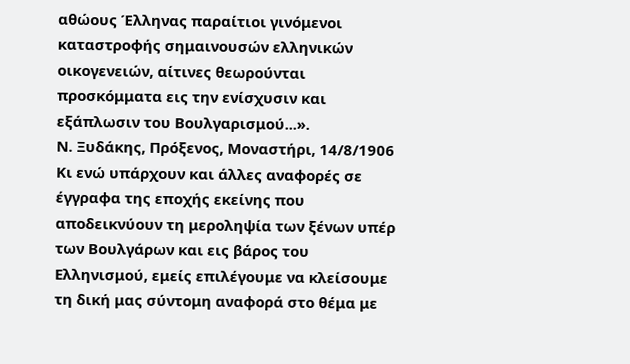αθώους Έλληνας παραίτιοι γινόμενοι καταστροφής σημαινουσών ελληνικών οικογενειών, αίτινες θεωρούνται προσκόμματα εις την ενίσχυσιν και εξάπλωσιν του Βουλγαρισμού...».
Ν. Ξυδάκης, Πρόξενος, Μοναστήρι, 14/8/1906
Κι ενώ υπάρχουν και άλλες αναφορές σε έγγραφα της εποχής εκείνης που αποδεικνύουν τη μεροληψία των ξένων υπέρ των Βουλγάρων και εις βάρος του Ελληνισμού, εμείς επιλέγουμε να κλείσουμε τη δική μας σύντομη αναφορά στο θέμα με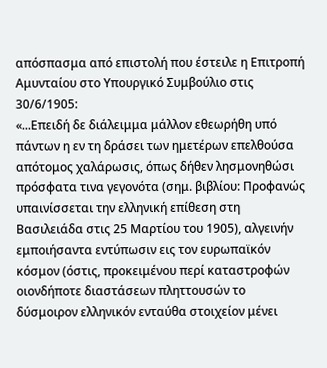απόσπασμα από επιστολή που έστειλε η Επιτροπή Αμυνταίου στο Υπουργικό Συμβούλιο στις 30/6/1905:
«...Επειδή δε διάλειμμα μάλλον εθεωρήθη υπό πάντων η εν τη δράσει των ημετέρων επελθούσα απότομος χαλάρωσις, όπως δήθεν λησμονηθώσι πρόσφατα τινα γεγονότα (σημ. βιβλίου: Προφανώς υπαινίσσεται την ελληνική επίθεση στη Βασιλειάδα στις 25 Μαρτίου του 1905), αλγεινήν εμποιήσαντα εντύπωσιν εις τον ευρωπαϊκόν κόσμον (όστις, προκειμένου περί καταστροφών οιονδήποτε διαστάσεων πληττουσών το δύσμοιρον ελληνικόν ενταύθα στοιχείον μένει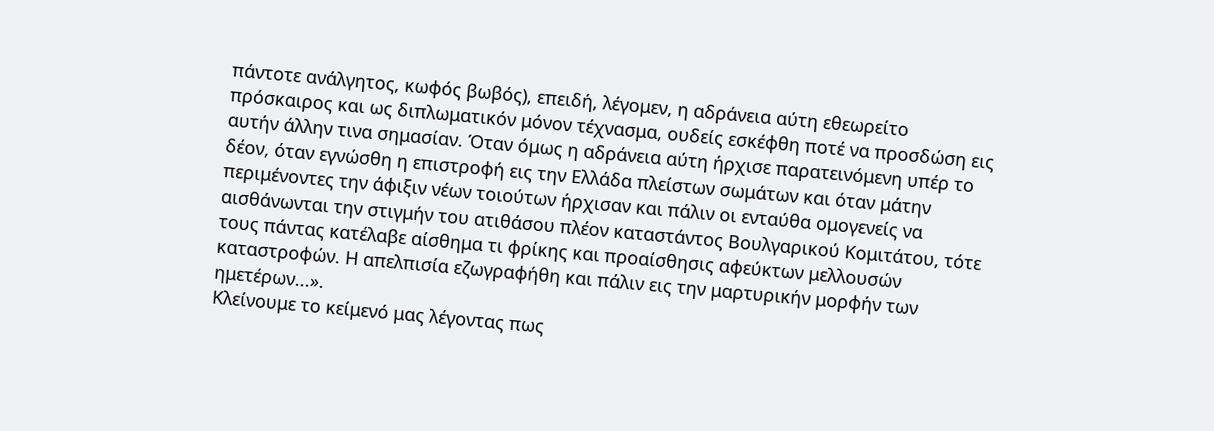πάντοτε ανάλγητος, κωφός βωβός), επειδή, λέγομεν, η αδράνεια αύτη εθεωρείτο πρόσκαιρος και ως διπλωματικόν μόνον τέχνασμα, ουδείς εσκέφθη ποτέ να προσδώση εις αυτήν άλλην τινα σημασίαν. Όταν όμως η αδράνεια αύτη ήρχισε παρατεινόμενη υπέρ το δέον, όταν εγνώσθη η επιστροφή εις την Ελλάδα πλείστων σωμάτων και όταν μάτην περιμένοντες την άφιξιν νέων τοιούτων ήρχισαν και πάλιν οι ενταύθα ομογενείς να αισθάνωνται την στιγμήν του ατιθάσου πλέον καταστάντος Βουλγαρικού Κομιτάτου, τότε τους πάντας κατέλαβε αίσθημα τι φρίκης και προαίσθησις αφεύκτων μελλουσών καταστροφών. Η απελπισία εζωγραφήθη και πάλιν εις την μαρτυρικήν μορφήν των ημετέρων...».
Κλείνουμε το κείμενό μας λέγοντας πως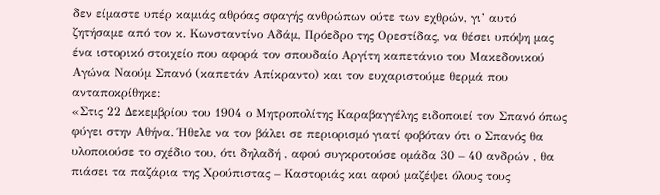δεν είμαστε υπέρ καμιάς αθρόας σφαγής ανθρώπων ούτε των εχθρών, γι’ αυτό ζητήσαμε από τον κ. Κωνσταντίνο Αδάμ, Πρόεδρο της Ορεστίδας, να θέσει υπόψη μας ένα ιστορικό στοιχείο που αφορά τον σπουδαίο Αργίτη καπετάνιο του Μακεδονικού Αγώνα Ναούμ Σπανό (καπετάν Απίκραντο) και τον ευχαριστούμε θερμά που ανταποκρίθηκε:
«Στις 22 Δεκεμβρίου του 1904 ο Μητροπολίτης Καραβαγγέλης ειδοποιεί τον Σπανό όπως φύγει στην Αθήνα. Ήθελε να τον βάλει σε περιορισμό γιατί φοβόταν ότι ο Σπανός θα υλοποιούσε το σχέδιο του, ότι δηλαδή , αφού συγκροτούσε ομάδα 30 – 40 ανδρών , θα πιάσει τα παζάρια της Χρούπιστας – Καστοριάς και αφού μαζέψει όλους τους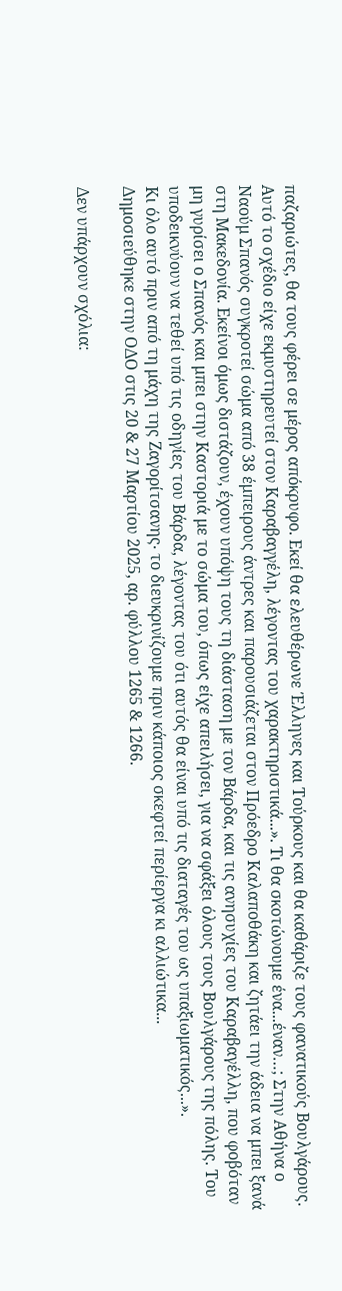παζαριώτες, θα τους φέρει σε μέρος απόκρυφο. Εκεί θα ελευθέρωνε Έλληνες και Τούρκους και θα καθάριζε τους φανατικούς Βουλγάρους. Αυτό το σχέδιο είχε εκμυστηρευτεί στον Καραβαγγέλη, λέγοντας του χαρακτηριστικά...». Τι θα σκοτώνουμε ένα...έναν…; Στην Αθήνα ο Ναούμ Σπανός συγκροτεί σώμα από 38 έμπειρους άντρες και παρουσιάζεται στον Πρόεδρο Καλαποθάκη και ζητάει την άδεια να μπει ξανά στη Μακεδονία. Εκείνοι όμως διστάζουν, έχουν υπόψη τους τη διάσταση με τον Βάρδα, και τις ανησυχίες του Καραβαγέλλη, που φοβόταν μη γυρίσει ο Σπανός και μπει στην Καστοριά με το σώμα του, όπως είχε απειλήσει, για να σφάξει όλους τους Βουλγάρους της πόλης. Του υποδεικνύουν να τεθεί υπό τις οδηγίες του Βάρδα, λέγοντας του ότι αυτός θα είναι υπό τις διαταγές του ως υπαξιωματικός...».
Κι όλο αυτό πριν από τη μάχη της Ζαγορίτσανης∙ το διευκρινίζουμε πριν κάποιος σκεφτεί περίεργα κι αλλιώτικα...
Δημοσιεύθηκε στην ΟΔΟ στις 20 & 27 Μαρτίου 2025, αρ. φύλλου 1265 & 1266.

Δεν υπάρχουν σχόλια: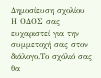Δημοσίευση σχολίου
Η ΟΔΟΣ σας ευχαριστεί για την συμμετοχή σας στον διάλογο.Το σχόλιό σας θα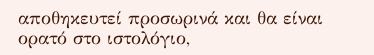αποθηκευτεί προσωρινά και θα είναι ορατό στο ιστολόγιο,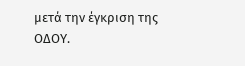μετά την έγκριση της ΟΔΟΥ.